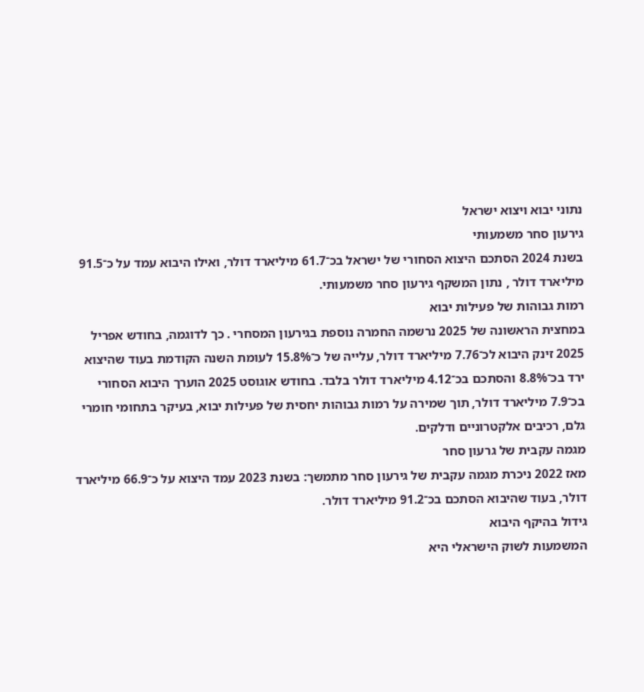נתוני יבוא ויצוא ישראל
גירעון סחר משמעותי
בשנת 2024 הסתכם היצוא הסחורי של ישראל בכ־61.7 מיליארד דולר, ואילו היבוא עמד על כ־91.5 מיליארד דולר , נתון המשקף גירעון סחר משמעותי.
רמות גבוהות של פעילות יבוא
במחצית הראשונה של 2025 נרשמה החמרה נוספת בגירעון המסחרי . כך לדוגמה, בחודש אפריל 2025 זינק היבוא לכ־7.76 מיליארד דולר, עלייה של כ־15.8% לעומת השנה הקודמת בעוד שהיצוא ירד בכ־8.8% והסתכם בכ־4.12 מיליארד דולר בלבד. בחודש אוגוסט 2025 הוערך היבוא הסחורי בכ־7.9 מיליארד דולר, תוך שמירה על רמות גבוהות יחסית של פעילות יבוא, בעיקר בתחומי חומרי גלם, רכיבים אלקטרוניים ודלקים.
מגמה עקבית של גרעון סחר
מאז 2022 ניכרת מגמה עקבית של גירעון סחר מתמשך: בשנת 2023 עמד היצוא על כ־66.9 מיליארד דולר, בעוד שהיבוא הסתכם בכ־91.2 מיליארד דולר.
גידול בהיקף היבוא
המשמעות לשוק הישראלי היא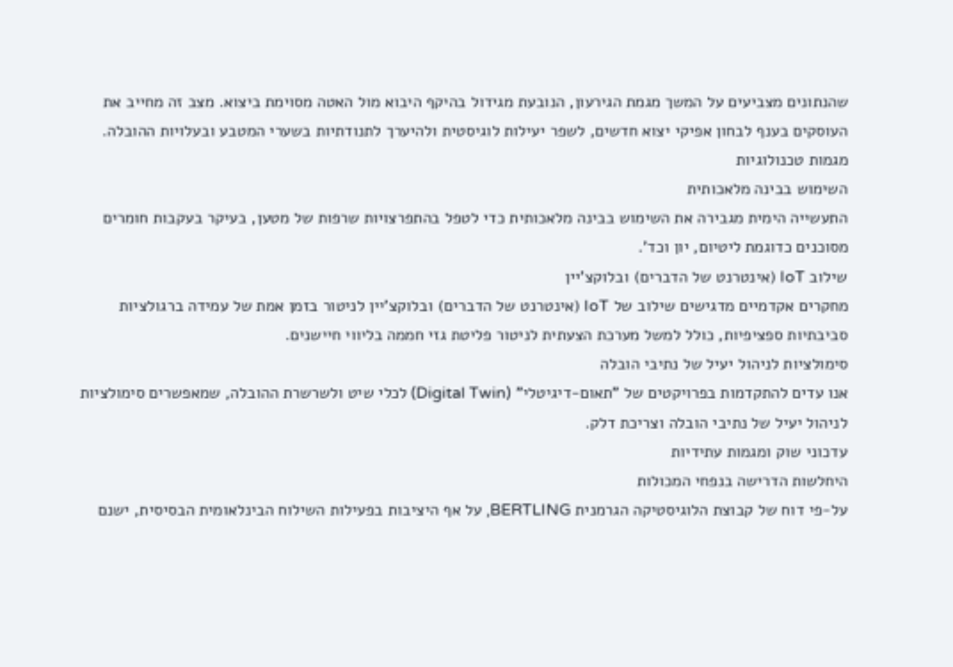שהנתונים מצביעים על המשך מגמת הגירעון, הנובעת מגידול בהיקף היבוא מול האטה מסוימת ביצוא. מצב זה מחייב את העוסקים בענף לבחון אפיקי יצוא חדשים, לשפר יעילות לוגיסטית ולהיערך לתנודתיות בשערי המטבע ובעלויות ההובלה.
מגמות טכנולוגיות
השימוש בבינה מלאכותית
התעשייה הימית מגבירה את השימוש בבינה מלאכותית כדי לטפל בהתפרצויות שרפות של מטען, בעיקר בעקבות חומרים מסוכנים כדוגמת ליטיום, יון וכד'.
שילוב IoT (אינטרנט של הדברים) ובלוקצ’יין
מחקרים אקדמיים מדגישים שילוב של IoT (אינטרנט של הדברים) ובלוקצ’יין לניטור בזמן אמת של עמידה ברגולציות סביבתיות ספציפיות, כולל למשל מערכת הצעתית לניטור פליטת גזי חממה בליווי חיישנים.
סימולציות לניהול יעיל של נתיבי הובלה
אנו עדים להתקדמות בפרויקטים של "תאום-דיגיטלי" (Digital Twin) לכלי שיט ולשרשרת ההובלה, שמאפשרים סימולציות לניהול יעיל של נתיבי הובלה וצריכת דלק.
עדכוני שוק ומגמות עתידיות
היחלשות הדרישה בנפחי המכולות
על-פי דוח של קבוצת הלוגיסטיקה הגרמנית BERTLING, על אף היציבות בפעילות השילוח הבינלאומית הבסיסית, ישנם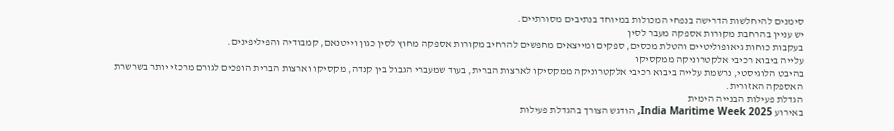סימנים להיחלשות הדרישה בנפחי המכולות במיוחד בנתיבים מסורתיים.
יש עניין בהרחבת מקורות אספקה מעבר לסין
בעקבות כוחות גיאופוליטיים והטלת מכסים, ספקים ומייצאים מחפשים להרחיב מקורות אספקה מחוץ לסין כגון וייטנאם, קמבודיה והפיליפינים.
עלייה ביבוא רכיבי אלקטרוניקה ממקסיקו
בהיבט הלוגיסטי, נרשמת עלייה ביבוא רכיבי אלקטרוניקה ממקסיקו לארצות הברית, בעוד שמעברי הגבול בין קנדה, מקסיקו וארצות הברית הופכים לגורם מרכזי יותר בשרשרת האספקה האזורית.
הגדלת פעילות הבנייה הימית
באירוע India Maritime Week 2025, הודגש הצורך בהגדלת פעילות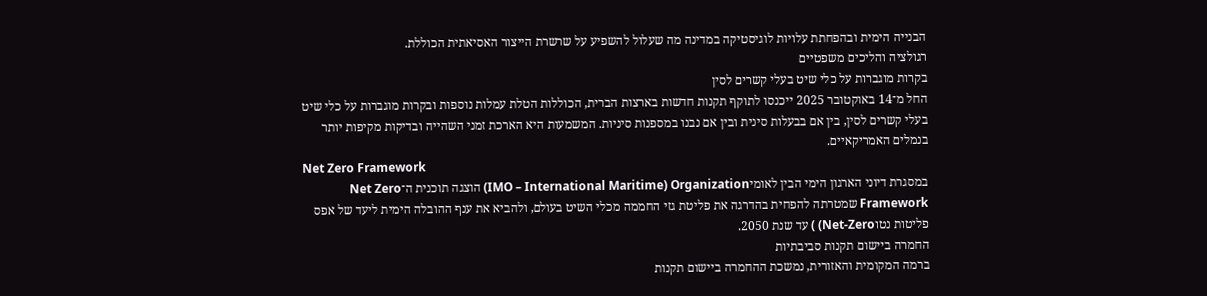הבנייה הימית ובהפחתת עלויות לוגיסטיקה במדינה מה שעלול להשפיע על שרשרת הייצור האסיאתית הכוללת.
רגולציה והליכים משפטיים
בקרות מוגברות על כלי שיט בעלי קשרים לסין
החל מ־14 באוקטובר 2025 ייכנסו לתוקף תקנות חדשות בארצות הברית, הכוללות הטלת עמלות נוספות ובקרות מוגברות על כלי שיט בעלי קשרים לסין, בין אם בבעלות סינית ובין אם נבנו במספנות סיניות. המשמעות היא הארכת זמני השהייה ובדיקות מקיפות יותר בנמלים האמריקאיים.
Net Zero Framework
במסגרת דיוני הארגון הימי הבין לאומיIMO – International Maritime) Organization) הוצגה תוכנית ה־Net Zero Framework שמטרתה להפחית בהדרגה את פליטת גזי החממה מכלי השיט בעולם, ולהביא את ענף ההובלה הימית ליעד של אפס פליטות נטוNet-Zero) ) עד שנת 2050.
החמרה ביישום תקנות סביבתיות
ברמה המקומית והאזורית, נמשכת ההחמרה ביישום תקנות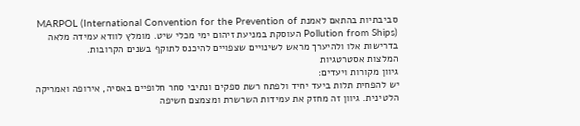סביבתיות בהתאם לאמנת MARPOL (International Convention for the Prevention of Pollution from Ships) העוסקת במניעת זיהום ימי מכלי שיט. מומלץ לוודא עמידה מלאה בדרישות אלו ולהיערך מראש לשינויים שצפויים להיכנס לתוקף בשנים הקרובות.
המלצות אסטרטגיות
גיוון מקורות ויעדים:
יש להפחית תלות ביעד יחיד ולפתח רשת ספקים ונתיבי סחר חלופיים באסיה, אירופה ואמריקה הלטינית. גיוון זה מחזק את עמידות השרשרת ומצמצם חשיפה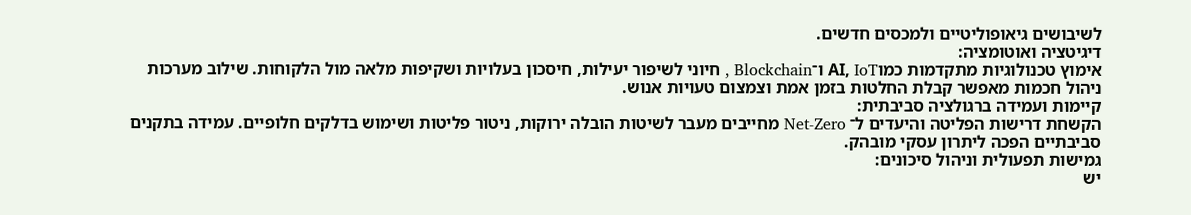לשיבושים גיאופוליטיים ולמכסים חדשים.
דיגיטציה ואוטומציה:
אימוץ טכנולוגיות מתקדמות כמוAI, IoT ו־Blockchain , חיוני לשיפור יעילות, חיסכון בעלויות ושקיפות מלאה מול הלקוחות. שילוב מערכות ניהול חכמות מאפשר קבלת החלטות בזמן אמת וצמצום טעויות אנוש.
קיימות ועמידה ברגולציה סביבתית:
הקשחת דרישות הפליטה והיעדים ל־ Net-Zero מחייבים מעבר לשיטות הובלה ירוקות, ניטור פליטות ושימוש בדלקים חלופיים. עמידה בתקנים סביבתיים הפכה ליתרון עסקי מובהק.
גמישות תפעולית וניהול סיכונים:
יש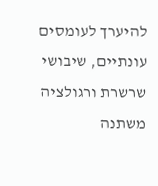להיערך לעומסים עונתיים, שיבושי שרשרת ורגולציה משתנה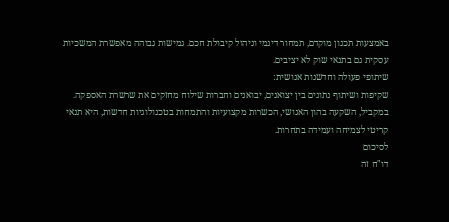באמצעות תכנון מוקדם, תמחור דינמי וניהול קיבולת חכם. גמישות גבוהה מאפשרת המשכיות עסקית גם בתנאי שוק לא יציבים.
שיתופי פעולה וחדשנות אנושית:
שקיפות ושיתוף נתונים בין יצואנים, יבואנים וחברות שילוח מחזקים את שרשרת האספקה. במקביל, השקעה בהון האנושי, הכשרות מקצועיות והתמחות בטכנולוגיות חדשות, היא תנאי קריטי לצמיחה ועמידה בתחרות.
לסיכום
דו"ח זה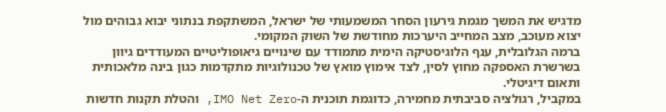מדגיש את המשך מגמת גירעון הסחר המשמעותי של ישראל, המשתקפת בנתוני יבוא גבוהים מול יצוא מעוכב, מצב המחייב היערכות מחודשת של השוק המקומי.
ברמה הגלובלית, ענף הלוגיסטיקה הימית מתמודד עם שינויים גיאופוליטיים המעודדים גיוון בשרשרת האספקה מחוץ לסין, לצד אימוץ מואץ של טכנולוגיות מתקדמות כגון בינה מלאכותית ותאום דיגיטלי.
במקביל, רגולציה סביבתית מחמירה, כדוגמת תוכנית ה-IMO Net Zero, והטלת תקנות חדשות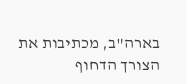בארה"ב, מכתיבות את הצורך הדחוף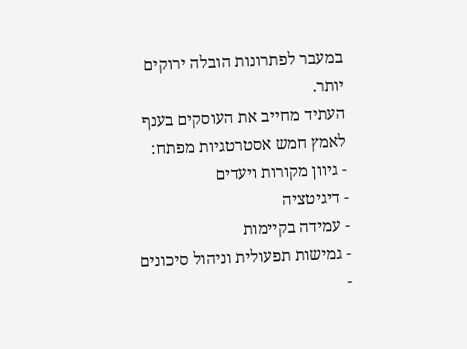במעבר לפתרונות הובלה ירוקים יותר.
העתיד מחייב את העוסקים בענף לאמץ חמש אסטרטגיות מפתח:
- גיוון מקורות ויעדים
- דיגיטציה
- עמידה בקיימות
- גמישות תפעולית וניהול סיכונים
-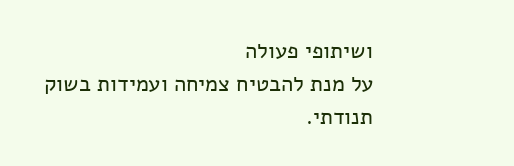ושיתופי פעולה
על מנת להבטיח צמיחה ועמידות בשוק תנודתי.